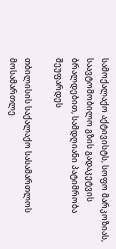სამოქალაქო აქტივისტს, სოფო მარკოზიას, საავტომობილო გზის გადაკეტვის  ბრალდებით, სამდღიანი პატიმრობა შეუფარდეს

თბილისის საქალაქო სასამართლოს მოსამართლე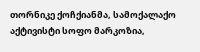თორნიკე ქოჩქიანმა, სამოქალაქო აქტივისტი სოფო მარკოზია,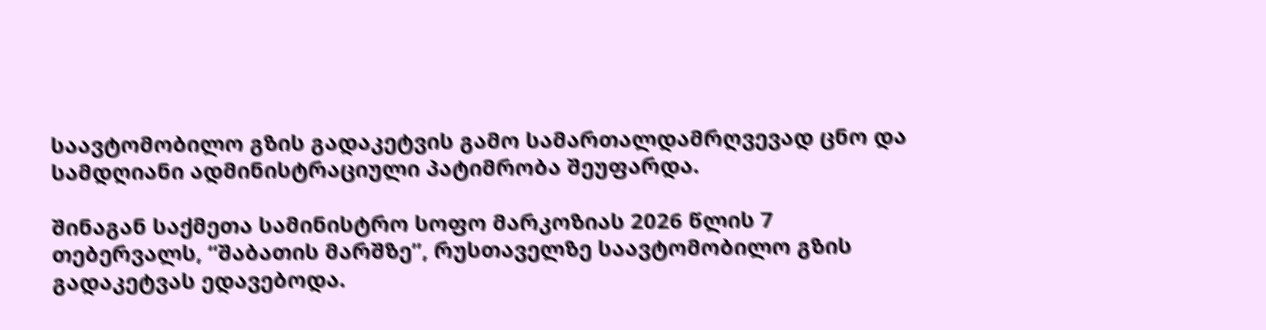საავტომობილო გზის გადაკეტვის გამო სამართალდამრღვევად ცნო და სამდღიანი ადმინისტრაციული პატიმრობა შეუფარდა.

შინაგან საქმეთა სამინისტრო სოფო მარკოზიას 2026 წლის 7 თებერვალს, “შაბათის მარშზე”, რუსთაველზე საავტომობილო გზის გადაკეტვას ედავებოდა.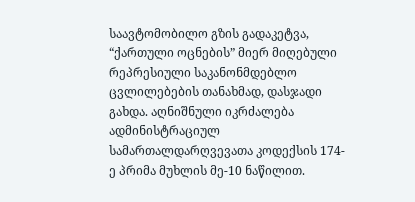საავტომობილო გზის გადაკეტვა, “ქართული ოცნების” მიერ მიღებული რეპრესიული საკანონმდებლო ცვლილებების თანახმად, დასჯადი გახდა. აღნიშნული იკრძალება ადმინისტრაციულ სამართალდარღვევათა კოდექსის 174-ე პრიმა მუხლის მე-10 ნაწილით.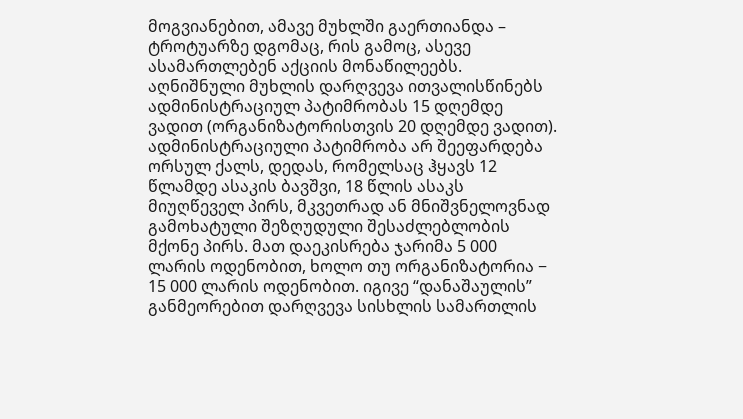მოგვიანებით, ამავე მუხლში გაერთიანდა – ტროტუარზე დგომაც, რის გამოც, ასევე ასამართლებენ აქციის მონაწილეებს.  აღნიშნული მუხლის დარღვევა ითვალისწინებს ადმინისტრაციულ პატიმრობას 15 დღემდე ვადით (ორგანიზატორისთვის 20 დღემდე ვადით). ადმინისტრაციული პატიმრობა არ შეეფარდება ორსულ ქალს, დედას, რომელსაც ჰყავს 12 წლამდე ასაკის ბავშვი, 18 წლის ასაკს მიუღწეველ პირს, მკვეთრად ან მნიშვნელოვნად გამოხატული შეზღუდული შესაძლებლობის მქონე პირს. მათ დაეკისრება ჯარიმა 5 000 ლარის ოდენობით, ხოლო თუ ორგანიზატორია − 15 000 ლარის ოდენობით. იგივე “დანაშაულის” განმეორებით დარღვევა სისხლის სამართლის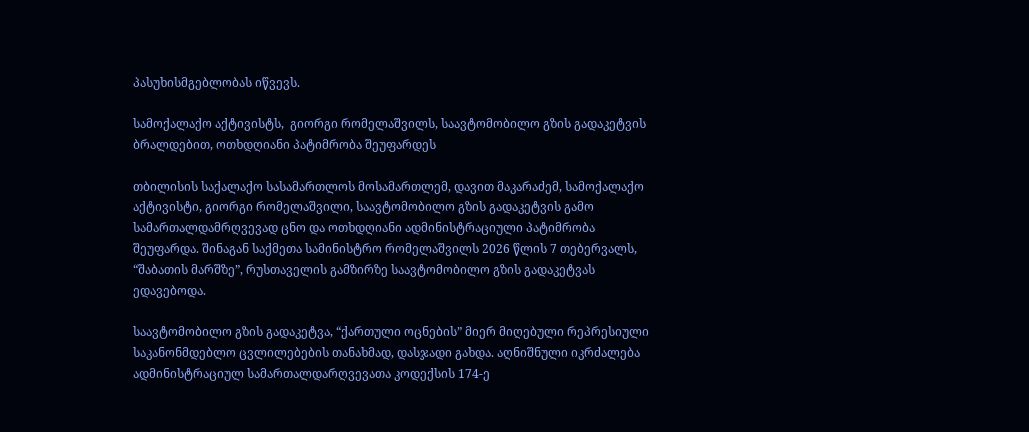პასუხისმგებლობას იწვევს.

სამოქალაქო აქტივისტს,  გიორგი რომელაშვილს, საავტომობილო გზის გადაკეტვის ბრალდებით, ოთხდღიანი პატიმრობა შეუფარდეს

თბილისის საქალაქო სასამართლოს მოსამართლემ, დავით მაკარაძემ, სამოქალაქო აქტივისტი, გიორგი რომელაშვილი, საავტომობილო გზის გადაკეტვის გამო სამართალდამრღვევად ცნო და ოთხდღიანი ადმინისტრაციული პატიმრობა შეუფარდა. შინაგან საქმეთა სამინისტრო რომელაშვილს 2026 წლის 7 თებერვალს, “შაბათის მარშზე”, რუსთაველის გამზირზე საავტომობილო გზის გადაკეტვას ედავებოდა.

საავტომობილო გზის გადაკეტვა, “ქართული ოცნების” მიერ მიღებული რეპრესიული საკანონმდებლო ცვლილებების თანახმად, დასჯადი გახდა. აღნიშნული იკრძალება ადმინისტრაციულ სამართალდარღვევათა კოდექსის 174-ე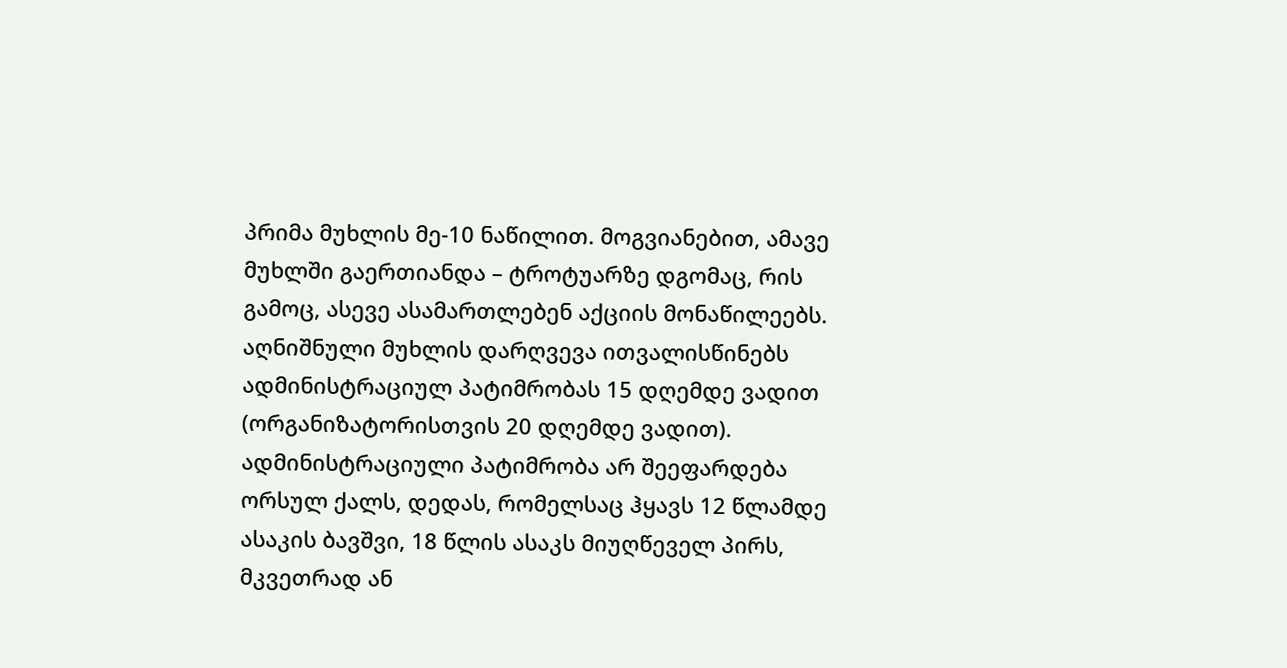პრიმა მუხლის მე-10 ნაწილით. მოგვიანებით, ამავე მუხლში გაერთიანდა – ტროტუარზე დგომაც, რის გამოც, ასევე ასამართლებენ აქციის მონაწილეებს.  აღნიშნული მუხლის დარღვევა ითვალისწინებს ადმინისტრაციულ პატიმრობას 15 დღემდე ვადით (ორგანიზატორისთვის 20 დღემდე ვადით). ადმინისტრაციული პატიმრობა არ შეეფარდება ორსულ ქალს, დედას, რომელსაც ჰყავს 12 წლამდე ასაკის ბავშვი, 18 წლის ასაკს მიუღწეველ პირს, მკვეთრად ან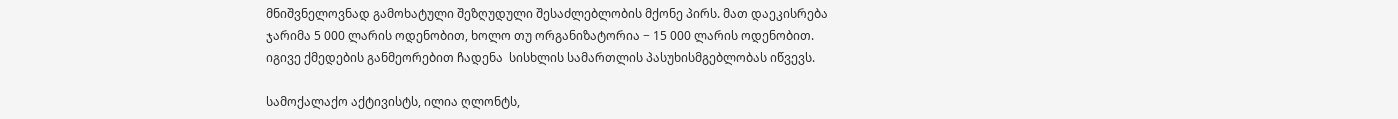მნიშვნელოვნად გამოხატული შეზღუდული შესაძლებლობის მქონე პირს. მათ დაეკისრება ჯარიმა 5 000 ლარის ოდენობით, ხოლო თუ ორგანიზატორია − 15 000 ლარის ოდენობით. იგივე ქმედების განმეორებით ჩადენა  სისხლის სამართლის პასუხისმგებლობას იწვევს.

სამოქალაქო აქტივისტს, ილია ღლონტს,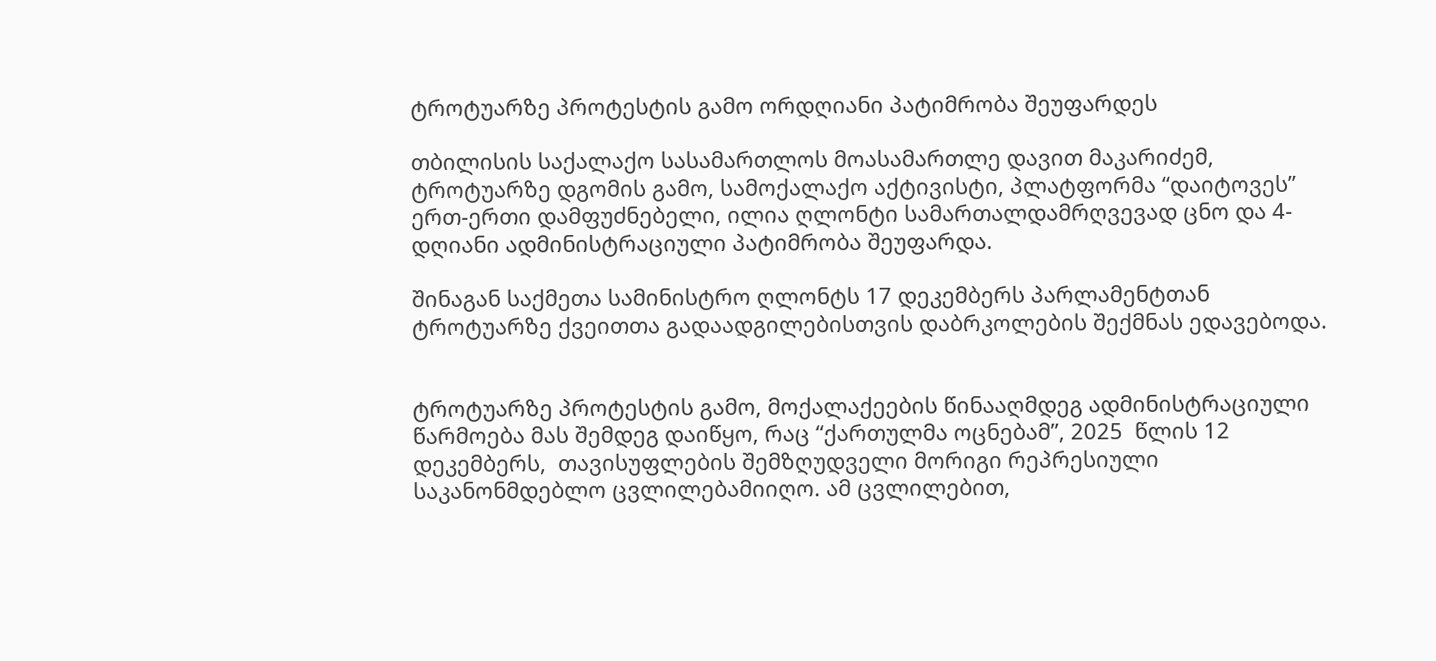ტროტუარზე პროტესტის გამო ორდღიანი პატიმრობა შეუფარდეს

თბილისის საქალაქო სასამართლოს მოასამართლე დავით მაკარიძემ, ტროტუარზე დგომის გამო, სამოქალაქო აქტივისტი, პლატფორმა “დაიტოვეს” ერთ-ერთი დამფუძნებელი, ილია ღლონტი სამართალდამრღვევად ცნო და 4-დღიანი ადმინისტრაციული პატიმრობა შეუფარდა.

შინაგან საქმეთა სამინისტრო ღლონტს 17 დეკემბერს პარლამენტთან ტროტუარზე ქვეითთა გადაადგილებისთვის დაბრკოლების შექმნას ედავებოდა.


ტროტუარზე პროტესტის გამო, მოქალაქეების წინააღმდეგ ადმინისტრაციული წარმოება მას შემდეგ დაიწყო, რაც “ქართულმა ოცნებამ”, 2025  წლის 12 დეკემბერს,  თავისუფლების შემზღუდველი მორიგი რეპრესიული საკანონმდებლო ცვლილებამიიღო. ამ ცვლილებით,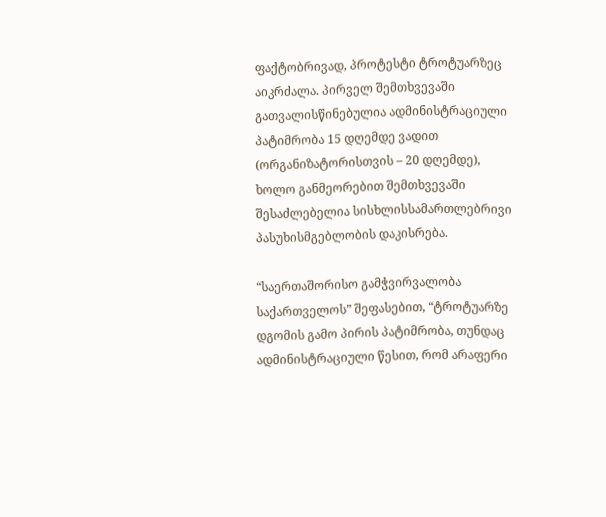ფაქტობრივად, პროტესტი ტროტუარზეც აიკრძალა. პირველ შემთხვევაში გათვალისწინებულია ადმინისტრაციული პატიმრობა 15 დღემდე ვადით (ორგანიზატორისთვის – 20 დღემდე), ხოლო განმეორებით შემთხვევაში შესაძლებელია სისხლისსამართლებრივი პასუხისმგებლობის დაკისრება.

“საერთაშორისო გამჭვირვალობა საქართველოს” შეფასებით, “ტროტუარზე დგომის გამო პირის პატიმრობა, თუნდაც ადმინისტრაციული წესით, რომ არაფერი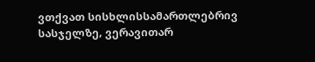ვთქვათ სისხლისსამართლებრივ სასჯელზე, ვერავითარ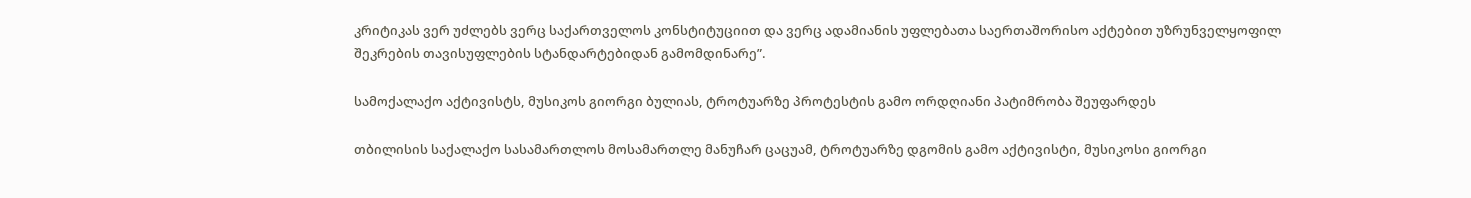კრიტიკას ვერ უძლებს ვერც საქართველოს კონსტიტუციით და ვერც ადამიანის უფლებათა საერთაშორისო აქტებით უზრუნველყოფილ შეკრების თავისუფლების სტანდარტებიდან გამომდინარე”.

სამოქალაქო აქტივისტს, მუსიკოს გიორგი ბულიას, ტროტუარზე პროტესტის გამო ორდღიანი პატიმრობა შეუფარდეს

თბილისის საქალაქო სასამართლოს მოსამართლე მანუჩარ ცაცუამ, ტროტუარზე დგომის გამო აქტივისტი, მუსიკოსი გიორგი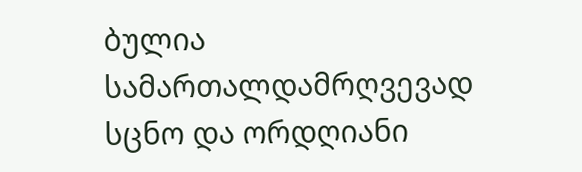ბულია სამართალდამრღვევად სცნო და ორდღიანი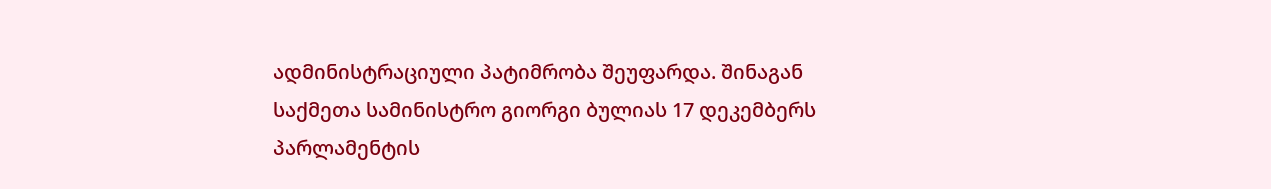ადმინისტრაციული პატიმრობა შეუფარდა. შინაგან საქმეთა სამინისტრო გიორგი ბულიას 17 დეკემბერს პარლამენტის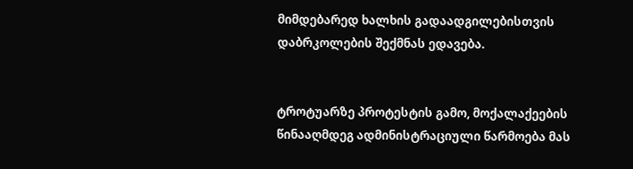მიმდებარედ ხალხის გადაადგილებისთვის დაბრკოლების შექმნას ედავება.


ტროტუარზე პროტესტის გამო, მოქალაქეების წინააღმდეგ ადმინისტრაციული წარმოება მას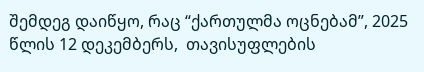შემდეგ დაიწყო, რაც “ქართულმა ოცნებამ”, 2025  წლის 12 დეკემბერს,  თავისუფლების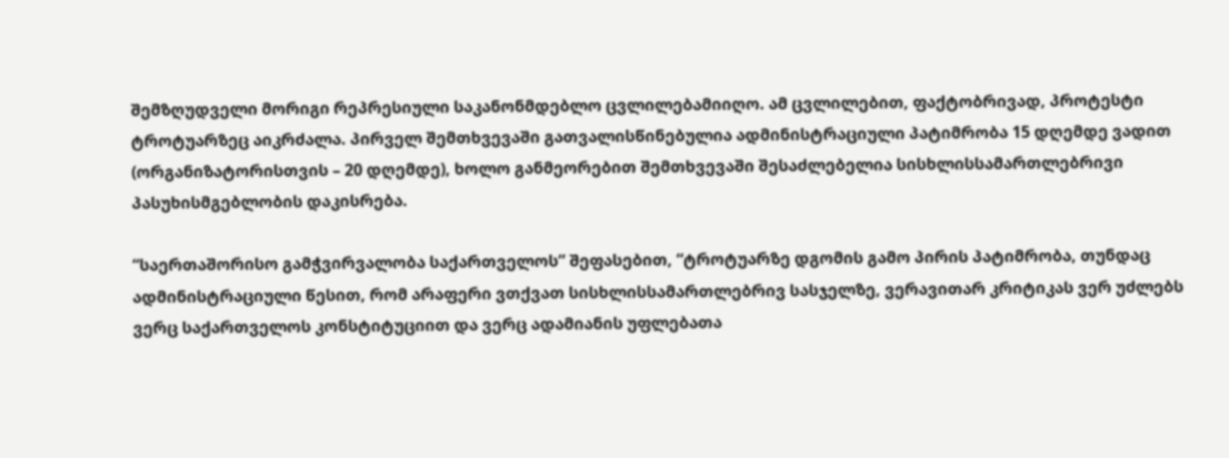შემზღუდველი მორიგი რეპრესიული საკანონმდებლო ცვლილებამიიღო. ამ ცვლილებით, ფაქტობრივად, პროტესტი ტროტუარზეც აიკრძალა. პირველ შემთხვევაში გათვალისწინებულია ადმინისტრაციული პატიმრობა 15 დღემდე ვადით (ორგანიზატორისთვის – 20 დღემდე), ხოლო განმეორებით შემთხვევაში შესაძლებელია სისხლისსამართლებრივი პასუხისმგებლობის დაკისრება.

“საერთაშორისო გამჭვირვალობა საქართველოს” შეფასებით, “ტროტუარზე დგომის გამო პირის პატიმრობა, თუნდაც ადმინისტრაციული წესით, რომ არაფერი ვთქვათ სისხლისსამართლებრივ სასჯელზე, ვერავითარ კრიტიკას ვერ უძლებს ვერც საქართველოს კონსტიტუციით და ვერც ადამიანის უფლებათა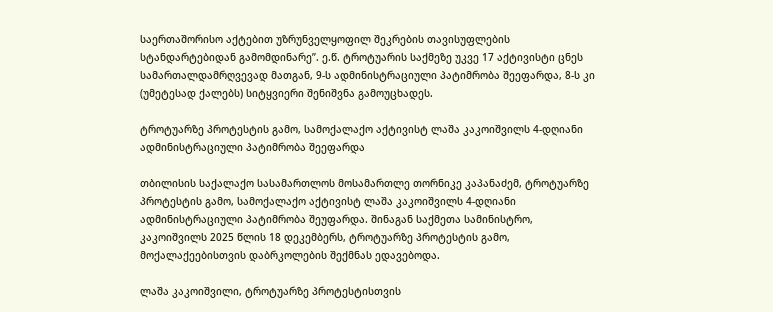საერთაშორისო აქტებით უზრუნველყოფილ შეკრების თავისუფლების სტანდარტებიდან გამომდინარე”. ე.წ. ტროტუარის საქმეზე უკვე 17 აქტივისტი ცნეს სამართალდამრღვევად მათგან, 9-ს ადმინისტრაციული პატიმრობა შეეფარდა, 8-ს კი (უმეტესად ქალებს) სიტყვიერი შენიშვნა გამოუცხადეს.

ტროტუარზე პროტესტის გამო, სამოქალაქო აქტივისტ ლაშა კაკოიშვილს 4-დღიანი ადმინისტრაციული პატიმრობა შეეფარდა

თბილისის საქალაქო სასამართლოს მოსამართლე თორნიკე კაპანაძემ, ტროტუარზე პროტესტის გამო, სამოქალაქო აქტივისტ ლაშა კაკოიშვილს 4-დღიანი ადმინისტრაციული პატიმრობა შეუფარდა. შინაგან საქმეთა სამინისტრო, კაკოიშვილს 2025 წლის 18 დეკემბერს, ტროტუარზე პროტესტის გამო, მოქალაქეებისთვის დაბრკოლების შექმნას ედავებოდა.

ლაშა კაკოიშვილი, ტროტუარზე პროტესტისთვის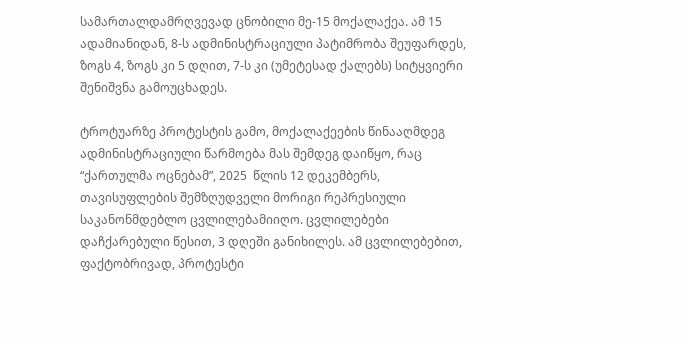სამართალდამრღვევად ცნობილი მე-15 მოქალაქეა. ამ 15 ადამიანიდან, 8-ს ადმინისტრაციული პატიმრობა შეუფარდეს, ზოგს 4, ზოგს კი 5 დღით, 7-ს კი (უმეტესად ქალებს) სიტყვიერი შენიშვნა გამოუცხადეს.

ტროტუარზე პროტესტის გამო, მოქალაქეების წინააღმდეგ ადმინისტრაციული წარმოება მას შემდეგ დაიწყო, რაც “ქართულმა ოცნებამ”, 2025  წლის 12 დეკემბერს,  თავისუფლების შემზღუდველი მორიგი რეპრესიული საკანონმდებლო ცვლილებამიიღო. ცვლილებები დაჩქარებული წესით, 3 დღეში განიხილეს. ამ ცვლილებებით, ფაქტობრივად, პროტესტი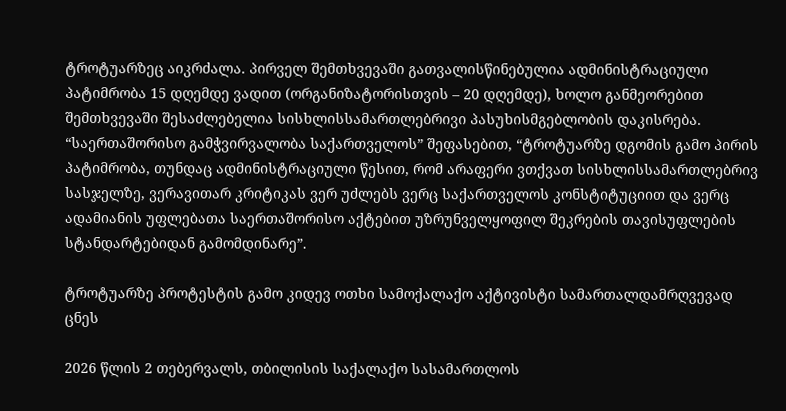ტროტუარზეც აიკრძალა. პირველ შემთხვევაში გათვალისწინებულია ადმინისტრაციული პატიმრობა 15 დღემდე ვადით (ორგანიზატორისთვის – 20 დღემდე), ხოლო განმეორებით შემთხვევაში შესაძლებელია სისხლისსამართლებრივი პასუხისმგებლობის დაკისრება.  “საერთაშორისო გამჭვირვალობა საქართველოს” შეფასებით, “ტროტუარზე დგომის გამო პირის პატიმრობა, თუნდაც ადმინისტრაციული წესით, რომ არაფერი ვთქვათ სისხლისსამართლებრივ სასჯელზე, ვერავითარ კრიტიკას ვერ უძლებს ვერც საქართველოს კონსტიტუციით და ვერც ადამიანის უფლებათა საერთაშორისო აქტებით უზრუნველყოფილ შეკრების თავისუფლების სტანდარტებიდან გამომდინარე”.

ტროტუარზე პროტესტის გამო კიდევ ოთხი სამოქალაქო აქტივისტი სამართალდამრღვევად ცნეს

2026 წლის 2 თებერვალს, თბილისის საქალაქო სასამართლოს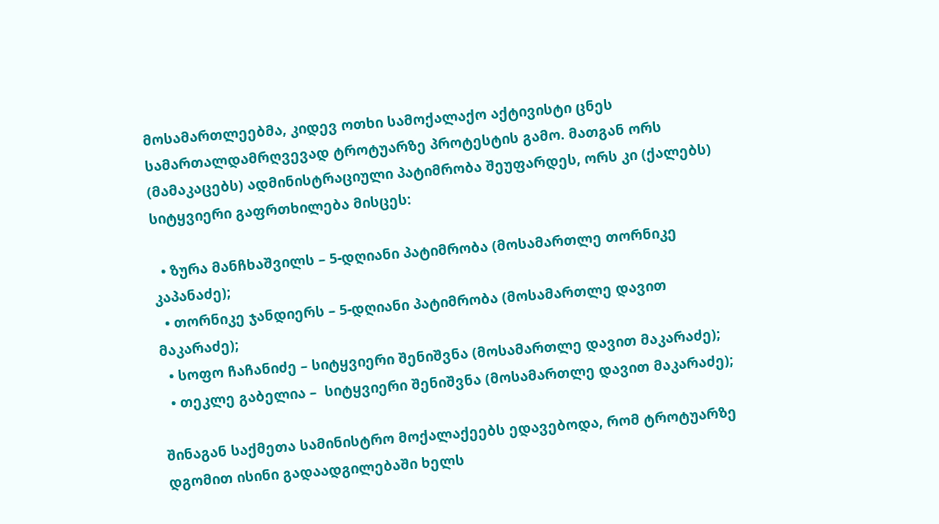მოსამართლეებმა, კიდევ ოთხი სამოქალაქო აქტივისტი ცნეს სამართალდამრღვევად ტროტუარზე პროტესტის გამო. მათგან ორს (მამაკაცებს) ადმინისტრაციული პატიმრობა შეუფარდეს, ორს კი (ქალებს) სიტყვიერი გაფრთხილება მისცეს:

  • ზურა მანჩხაშვილს – 5-დღიანი პატიმრობა (მოსამართლე თორნიკე კაპანაძე);
  • თორნიკე ჯანდიერს – 5-დღიანი პატიმრობა (მოსამართლე დავით მაკარაძე);
  • სოფო ჩაჩანიძე – სიტყვიერი შენიშვნა (მოსამართლე დავით მაკარაძე);
  • თეკლე გაბელია –  სიტყვიერი შენიშვნა (მოსამართლე დავით მაკარაძე);

შინაგან საქმეთა სამინისტრო მოქალაქეებს ედავებოდა, რომ ტროტუარზე დგომით ისინი გადაადგილებაში ხელს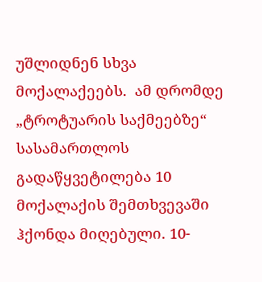უშლიდნენ სხვა მოქალაქეებს.  ამ დრომდე „ტროტუარის საქმეებზე“ სასამართლოს გადაწყვეტილება 10 მოქალაქის შემთხვევაში ჰქონდა მიღებული. 10-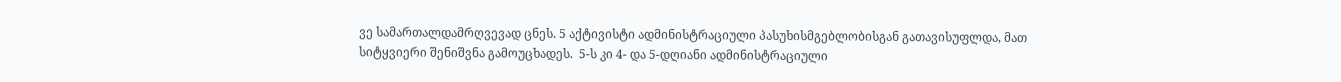ვე სამართალდამრღვევად ცნეს. 5 აქტივისტი ადმინისტრაციული პასუხისმგებლობისგან გათავისუფლდა, მათ სიტყვიერი შენიშვნა გამოუცხადეს.  5-ს კი 4- და 5-დღიანი ადმინისტრაციული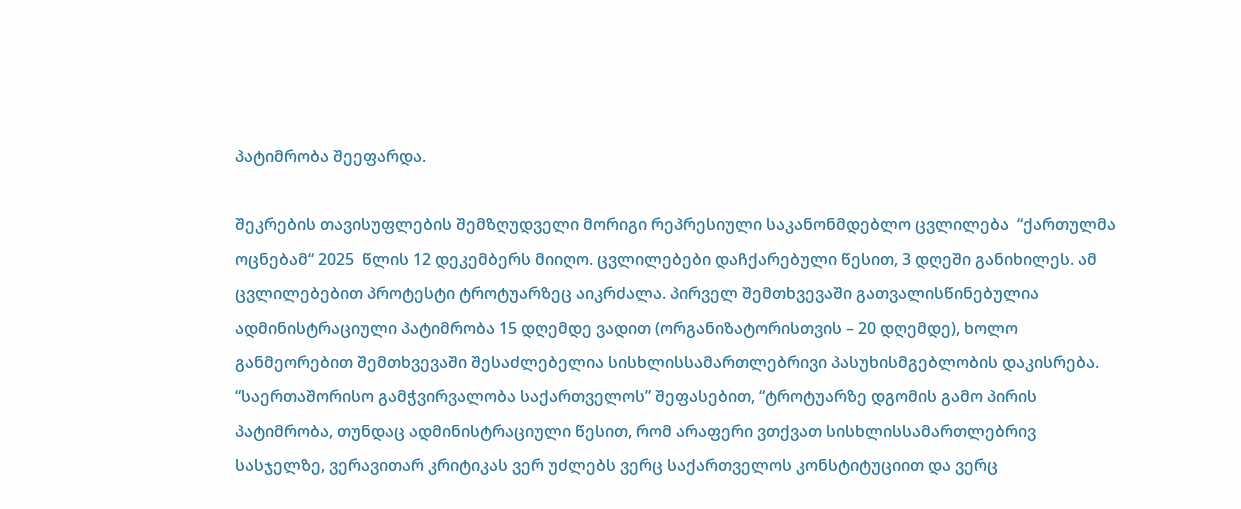პატიმრობა შეეფარდა.

შეკრების თავისუფლების შემზღუდველი მორიგი რეპრესიული საკანონმდებლო ცვლილება  “ქართულმა ოცნებამ“ 2025  წლის 12 დეკემბერს მიიღო. ცვლილებები დაჩქარებული წესით, 3 დღეში განიხილეს. ამ ცვლილებებით პროტესტი ტროტუარზეც აიკრძალა. პირველ შემთხვევაში გათვალისწინებულია ადმინისტრაციული პატიმრობა 15 დღემდე ვადით (ორგანიზატორისთვის – 20 დღემდე), ხოლო განმეორებით შემთხვევაში შესაძლებელია სისხლისსამართლებრივი პასუხისმგებლობის დაკისრება.  “საერთაშორისო გამჭვირვალობა საქართველოს” შეფასებით, “ტროტუარზე დგომის გამო პირის პატიმრობა, თუნდაც ადმინისტრაციული წესით, რომ არაფერი ვთქვათ სისხლისსამართლებრივ სასჯელზე, ვერავითარ კრიტიკას ვერ უძლებს ვერც საქართველოს კონსტიტუციით და ვერც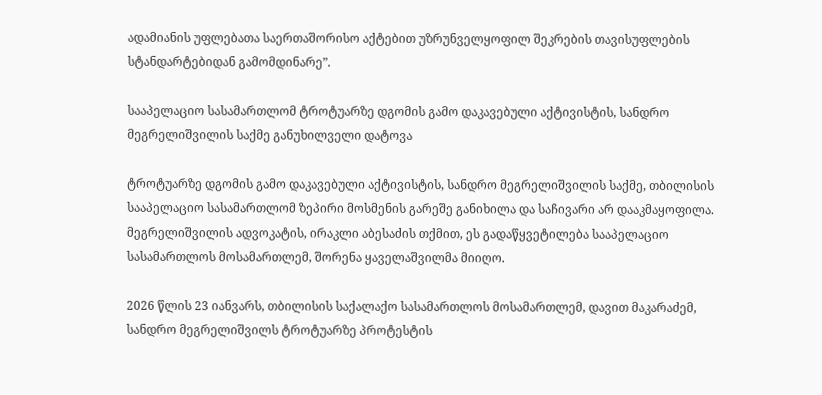ადამიანის უფლებათა საერთაშორისო აქტებით უზრუნველყოფილ შეკრების თავისუფლების სტანდარტებიდან გამომდინარე”.

სააპელაციო სასამართლომ ტროტუარზე დგომის გამო დაკავებული აქტივისტის, სანდრო მეგრელიშვილის საქმე განუხილველი დატოვა

ტროტუარზე დგომის გამო დაკავებული აქტივისტის, სანდრო მეგრელიშვილის საქმე, თბილისის სააპელაციო სასამართლომ ზეპირი მოსმენის გარეშე განიხილა და საჩივარი არ დააკმაყოფილა. მეგრელიშვილის ადვოკატის, ირაკლი აბესაძის თქმით, ეს გადაწყვეტილება სააპელაციო სასამართლოს მოსამართლემ, შორენა ყაველაშვილმა მიიღო.

2026 წლის 23 იანვარს, თბილისის საქალაქო სასამართლოს მოსამართლემ, დავით მაკარაძემ, სანდრო მეგრელიშვილს ტროტუარზე პროტესტის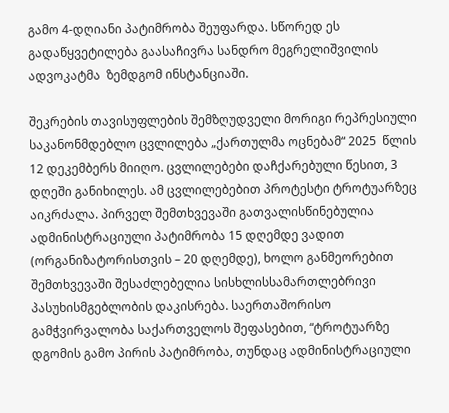გამო 4-დღიანი პატიმრობა შეუფარდა. სწორედ ეს გადაწყვეტილება გაასაჩივრა სანდრო მეგრელიშვილის ადვოკატმა  ზემდგომ ინსტანციაში.

შეკრების თავისუფლების შემზღუდველი მორიგი რეპრესიული საკანონმდებლო ცვლილება „ქართულმა ოცნებამ“ 2025  წლის 12 დეკემბერს მიიღო. ცვლილებები დაჩქარებული წესით, 3 დღეში განიხილეს. ამ ცვლილებებით პროტესტი ტროტუარზეც აიკრძალა. პირველ შემთხვევაში გათვალისწინებულია ადმინისტრაციული პატიმრობა 15 დღემდე ვადით (ორგანიზატორისთვის – 20 დღემდე), ხოლო განმეორებით შემთხვევაში შესაძლებელია სისხლისსამართლებრივი პასუხისმგებლობის დაკისრება. საერთაშორისო გამჭვირვალობა საქართველოს შეფასებით, “ტროტუარზე დგომის გამო პირის პატიმრობა, თუნდაც ადმინისტრაციული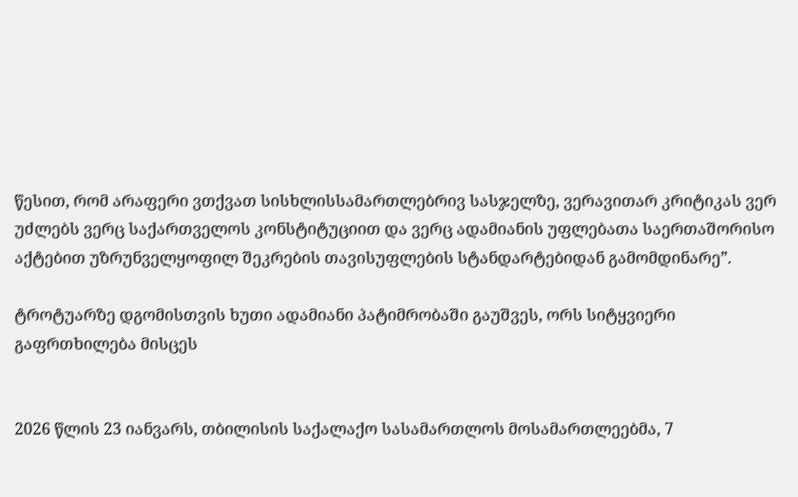წესით, რომ არაფერი ვთქვათ სისხლისსამართლებრივ სასჯელზე, ვერავითარ კრიტიკას ვერ უძლებს ვერც საქართველოს კონსტიტუციით და ვერც ადამიანის უფლებათა საერთაშორისო აქტებით უზრუნველყოფილ შეკრების თავისუფლების სტანდარტებიდან გამომდინარე”.

ტროტუარზე დგომისთვის ხუთი ადამიანი პატიმრობაში გაუშვეს, ორს სიტყვიერი გაფრთხილება მისცეს


2026 წლის 23 იანვარს, თბილისის საქალაქო სასამართლოს მოსამართლეებმა, 7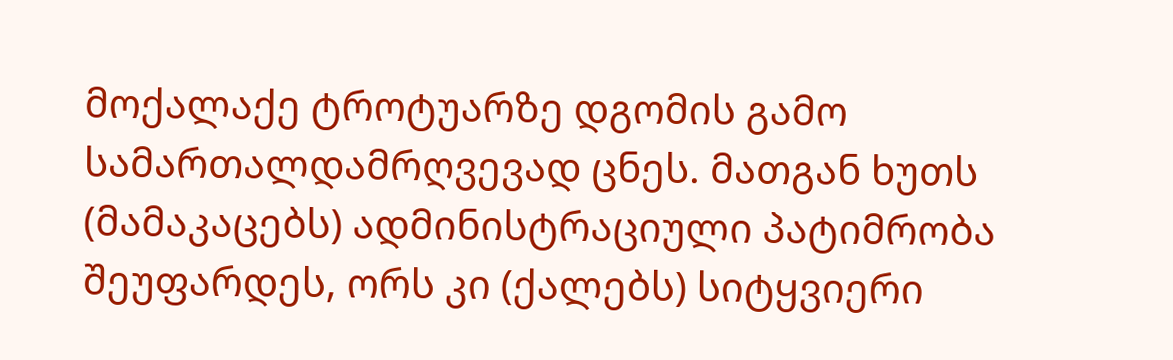მოქალაქე ტროტუარზე დგომის გამო სამართალდამრღვევად ცნეს. მათგან ხუთს (მამაკაცებს) ადმინისტრაციული პატიმრობა შეუფარდეს, ორს კი (ქალებს) სიტყვიერი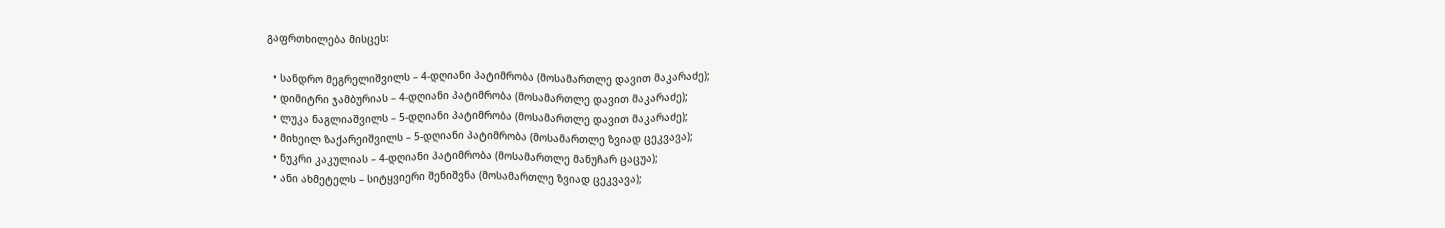გაფრთხილება მისცეს:

  • სანდრო მეგრელიშვილს – 4-დღიანი პატიმრობა (მოსამართლე დავით მაკარაძე);
  • დიმიტრი ჯამბურიას – 4-დღიანი პატიმრობა (მოსამართლე დავით მაკარაძე);
  • ლუკა ნაგლიაშვილს – 5-დღიანი პატიმრობა (მოსამართლე დავით მაკარაძე);
  • მიხეილ ზაქარეიშვილს – 5-დღიანი პატიმრობა (მოსამართლე ზვიად ცეკვავა);
  • ნუკრი კაკულიას – 4-დღიანი პატიმრობა (მოსამართლე მანუჩარ ცაცუა);
  • ანი ახმეტელს – სიტყვიერი შენიშვნა (მოსამართლე ზვიად ცეკვავა);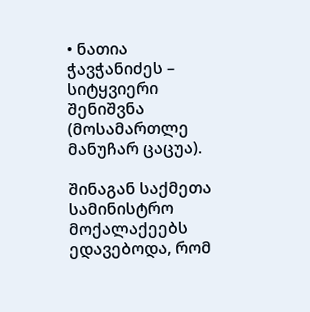• ნათია ჭავჭანიძეს – სიტყვიერი შენიშვნა (მოსამართლე მანუჩარ ცაცუა).

შინაგან საქმეთა სამინისტრო მოქალაქეებს ედავებოდა, რომ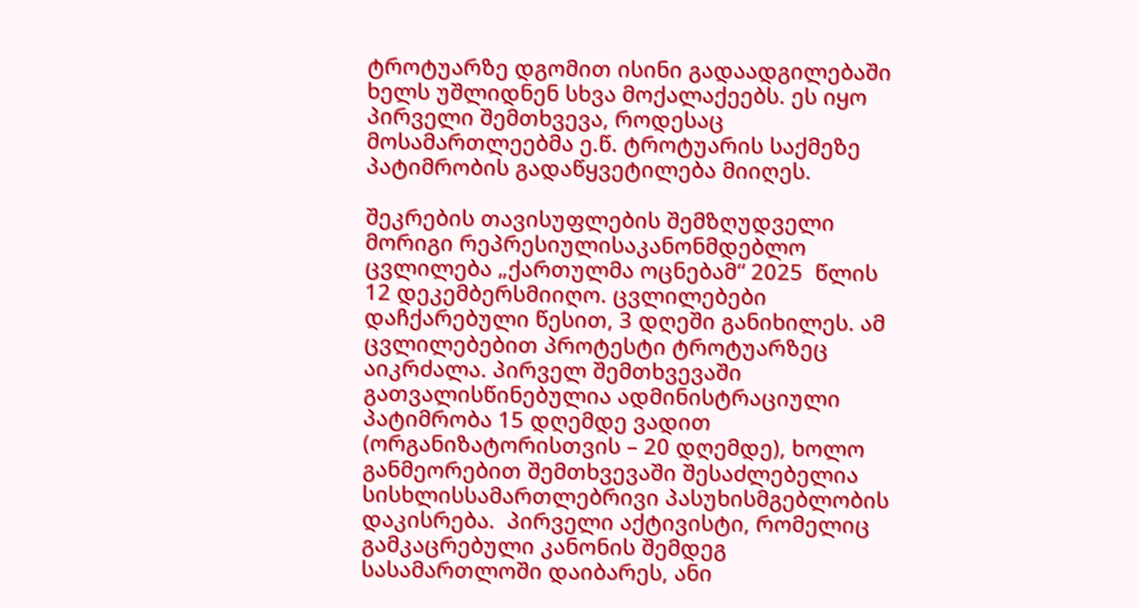ტროტუარზე დგომით ისინი გადაადგილებაში ხელს უშლიდნენ სხვა მოქალაქეებს. ეს იყო პირველი შემთხვევა, როდესაც მოსამართლეებმა ე.წ. ტროტუარის საქმეზე პატიმრობის გადაწყვეტილება მიიღეს.

შეკრების თავისუფლების შემზღუდველი მორიგი რეპრესიულისაკანონმდებლო ცვლილება „ქართულმა ოცნებამ“ 2025  წლის 12 დეკემბერსმიიღო. ცვლილებები დაჩქარებული წესით, 3 დღეში განიხილეს. ამ ცვლილებებით პროტესტი ტროტუარზეც აიკრძალა. პირველ შემთხვევაში გათვალისწინებულია ადმინისტრაციული პატიმრობა 15 დღემდე ვადით (ორგანიზატორისთვის – 20 დღემდე), ხოლო განმეორებით შემთხვევაში შესაძლებელია სისხლისსამართლებრივი პასუხისმგებლობის დაკისრება.  პირველი აქტივისტი, რომელიც გამკაცრებული კანონის შემდეგ სასამართლოში დაიბარეს, ანი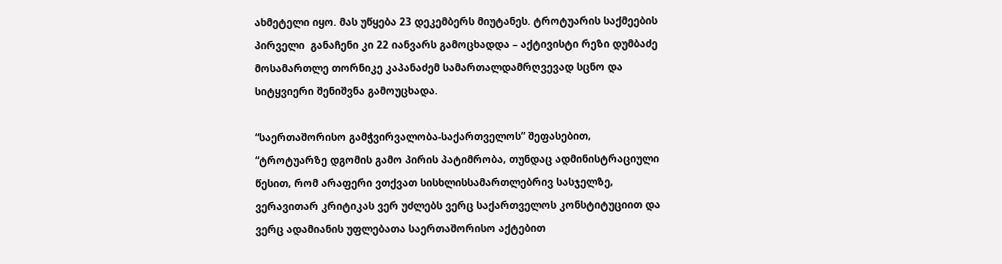ახმეტელი იყო. მას უწყება 23 დეკემბერს მიუტანეს. ტროტუარის საქმეების პირველი  განაჩენი კი 22 იანვარს გამოცხადდა – აქტივისტი რეზი დუმბაძე მოსამართლე თორნიკე კაპანაძემ სამართალდამრღვევად სცნო და სიტყვიერი შენიშვნა გამოუცხადა.

“საერთაშორისო გამჭვირვალობა-საქართველოს” შეფასებით, “ტროტუარზე დგომის გამო პირის პატიმრობა, თუნდაც ადმინისტრაციული წესით, რომ არაფერი ვთქვათ სისხლისსამართლებრივ სასჯელზე, ვერავითარ კრიტიკას ვერ უძლებს ვერც საქართველოს კონსტიტუციით და ვერც ადამიანის უფლებათა საერთაშორისო აქტებით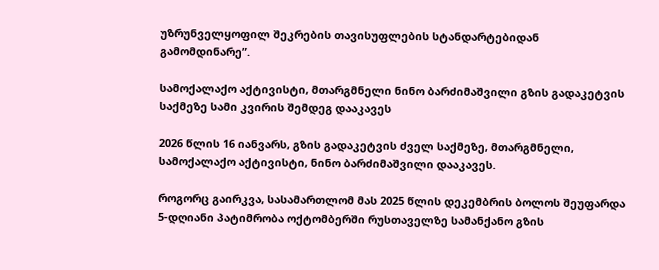უზრუნველყოფილ შეკრების თავისუფლების სტანდარტებიდან გამომდინარე”.

სამოქალაქო აქტივისტი, მთარგმნელი ნინო ბარძიმაშვილი გზის გადაკეტვის საქმეზე სამი კვირის შემდეგ დააკავეს

2026 წლის 16 იანვარს, გზის გადაკეტვის ძველ საქმეზე, მთარგმნელი, სამოქალაქო აქტივისტი, ნინო ბარძიმაშვილი დააკავეს.

როგორც გაირკვა, სასამართლომ მას 2025 წლის დეკემბრის ბოლოს შეუფარდა 5-დღიანი პატიმრობა ოქტომბერში რუსთაველზე სამანქანო გზის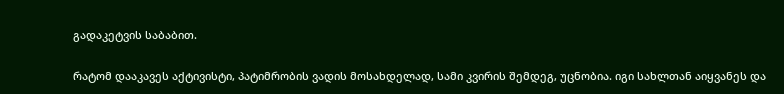გადაკეტვის საბაბით.

რატომ დააკავეს აქტივისტი, პატიმრობის ვადის მოსახდელად, სამი კვირის შემდეგ, უცნობია. იგი სახლთან აიყვანეს და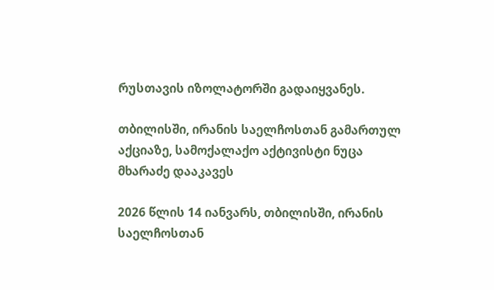რუსთავის იზოლატორში გადაიყვანეს.

თბილისში, ირანის საელჩოსთან გამართულ აქციაზე, სამოქალაქო აქტივისტი ნუცა მხარაძე დააკავეს

2026 წლის 14 იანვარს, თბილისში, ირანის საელჩოსთან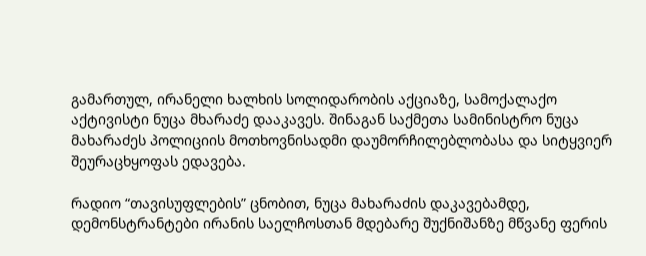გამართულ, ირანელი ხალხის სოლიდარობის აქციაზე, სამოქალაქო აქტივისტი ნუცა მხარაძე დააკავეს. შინაგან საქმეთა სამინისტრო ნუცა მახარაძეს პოლიციის მოთხოვნისადმი დაუმორჩილებლობასა და სიტყვიერ შეურაცხყოფას ედავება.

რადიო “თავისუფლების” ცნობით, ნუცა მახარაძის დაკავებამდე, დემონსტრანტები ირანის საელჩოსთან მდებარე შუქნიშანზე მწვანე ფერის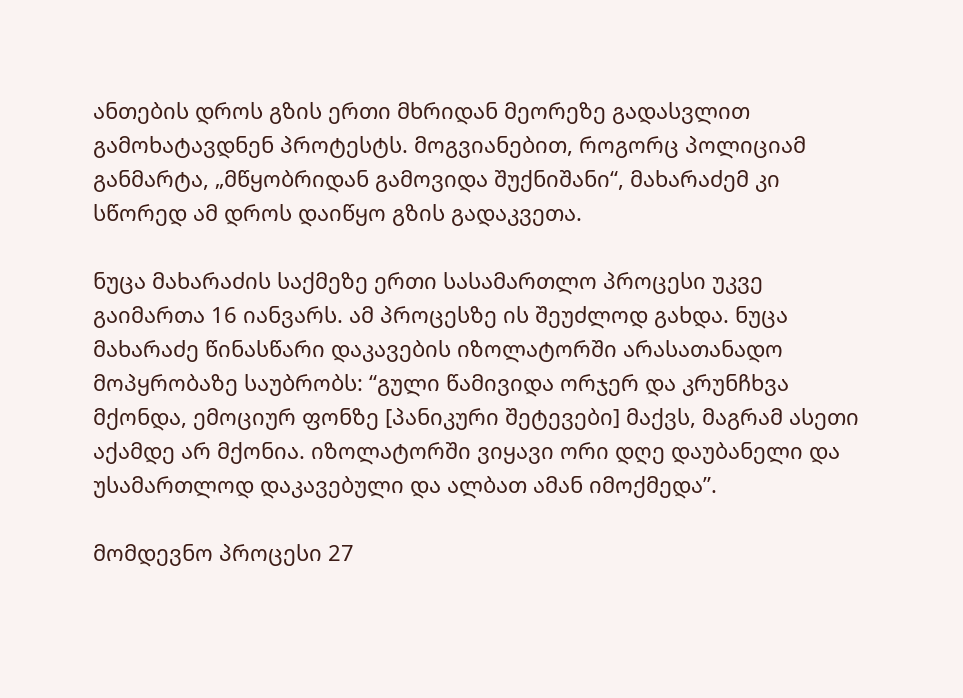ანთების დროს გზის ერთი მხრიდან მეორეზე გადასვლით გამოხატავდნენ პროტესტს. მოგვიანებით, როგორც პოლიციამ განმარტა, „მწყობრიდან გამოვიდა შუქნიშანი“, მახარაძემ კი სწორედ ამ დროს დაიწყო გზის გადაკვეთა.

ნუცა მახარაძის საქმეზე ერთი სასამართლო პროცესი უკვე გაიმართა 16 იანვარს. ამ პროცესზე ის შეუძლოდ გახდა. ნუცა მახარაძე წინასწარი დაკავების იზოლატორში არასათანადო მოპყრობაზე საუბრობს: “გული წამივიდა ორჯერ და კრუნჩხვა მქონდა, ემოციურ ფონზე [პანიკური შეტევები] მაქვს, მაგრამ ასეთი აქამდე არ მქონია. იზოლატორში ვიყავი ორი დღე დაუბანელი და უსამართლოდ დაკავებული და ალბათ ამან იმოქმედა”.

მომდევნო პროცესი 27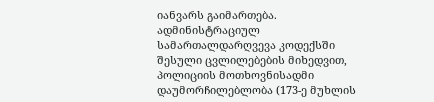იანვარს გაიმართება. ადმინისტრაციულ სამართალდარღვევა კოდექსში შესული ცვლილებების მიხედვით, პოლიციის მოთხოვნისადმი დაუმორჩილებლობა (173-ე მუხლის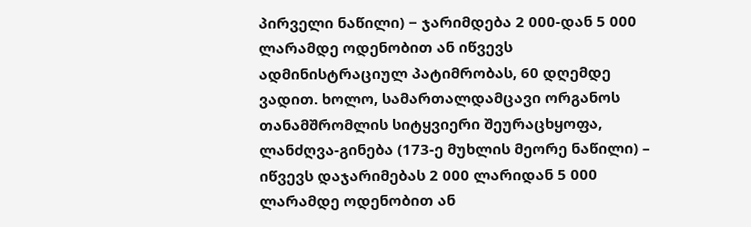პირველი ნაწილი) − ჯარიმდება 2 000-დან 5 000 ლარამდე ოდენობით ან იწვევს ადმინისტრაციულ პატიმრობას, 60 დღემდე ვადით. ხოლო, სამართალდამცავი ორგანოს თანამშრომლის სიტყვიერი შეურაცხყოფა, ლანძღვა-გინება (173-ე მუხლის მეორე ნაწილი) – იწვევს დაჯარიმებას 2 000 ლარიდან 5 000 ლარამდე ოდენობით ან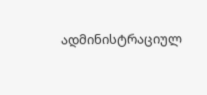ადმინისტრაციულ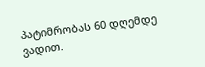პატიმრობას 60 დღემდე ვადით.